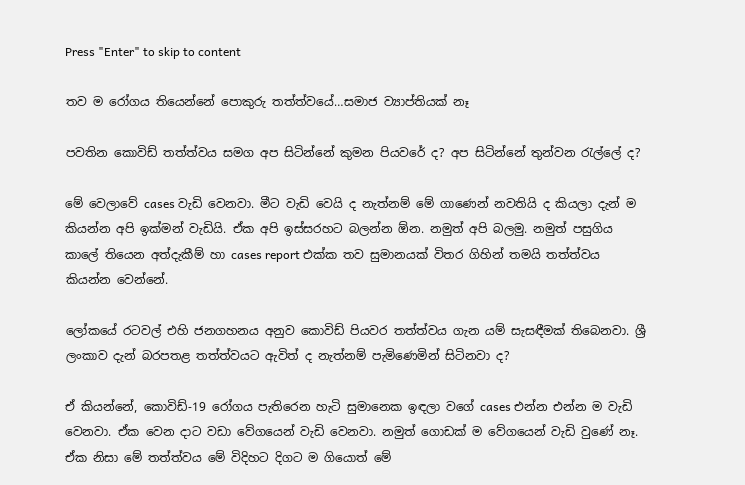Press "Enter" to skip to content

තව ම රෝගය තියෙන්නේ පොකුරු තත්ත්වයේ…සමාජ ව්‍යාප්තියක් නෑ

පවතින කොවිඩ් තත්ත්වය සමග අප සිටින්නේ කුමන පියවරේ ද? අප සිටින්නේ තුන්වන රැල්ලේ ද?

මේ වෙලාවේ cases වැඩි වෙනවා. මීට වැඩි වෙයි ද නැත්නම් මේ ගාණෙන් නවතියි ද කියලා දැන් ම කියන්න අපි ඉක්මන් වැඩියි. ඒක අපි ඉස්සරහට බලන්න ඕන. නමුත් අපි බලමු. නමුත් පසුගිය කාලේ තියෙන අත්දැකීම් හා cases report එක්ක තව සුමානයක් විතර ගිහින් තමයි තත්ත්වය කියන්න වෙන්නේ.

ලෝකයේ රටවල් එහි ජනගහනය අනුව කොවිඩ් පියවර තත්ත්වය ගැන යම් සැසඳීමක් තිබෙනවා. ශ්‍රී ලංකාව දැන් බරපතළ තත්ත්වයට ඇවිත් ද නැත්නම් පැමිණෙමින් සිටිනවා ද?

ඒ කියන්නේ, කොවිඩ්-19 රෝගය පැතිරෙන හැටි සුමානෙක ඉඳලා වගේ cases එන්න එන්න ම වැඩි වෙනවා. ඒක වෙන දාට වඩා වේගයෙන් වැඩි වෙනවා. නමුත් ගොඩක් ම වේගයෙන් වැඩි වුණේ නෑ. ඒක නිසා මේ තත්ත්වය මේ විදිහට දිගට ම ගියොත් මේ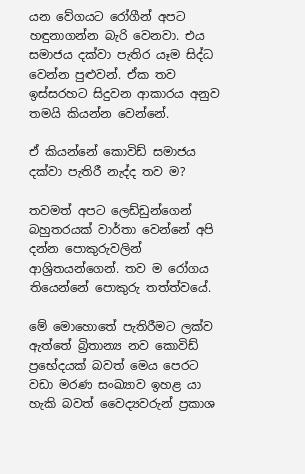යන වේගයට රෝගීන් අපට හඳුනාගන්න බැරි වෙනවා. එය සමාජය දක්වා පැතිර යෑම සිද්ධ වෙන්න පුළුවන්. ඒක තව ඉස්සරහට සිදුවන ආකාරය අනුව තමයි කියන්න වෙන්නේ.

ඒ කියන්නේ කොවිඩ් සමාජය දක්වා පැතිරී නැද්ද තව ම?

තවමත් අපට ලෙඩ්ඩුන්ගෙන් බහුතරයක් වාර්තා වෙන්නේ අපි දන්න පොකුරුවලින් ආශ්‍රිතයන්ගෙන්. තව ම රෝගය තියෙන්නේ පොකුරු තත්ත්වයේ.

මේ මොහොතේ පැතිරීමට ලක්ව ඇත්තේ බ්‍රිතාන්‍ය නව කොවිඩ් ප්‍රභේදයක් බවත් මෙය පෙරට වඩා මරණ සංඛ්‍යාව ඉහළ යා හැකි බවත් වෛද්‍යවරුන් ප්‍රකාශ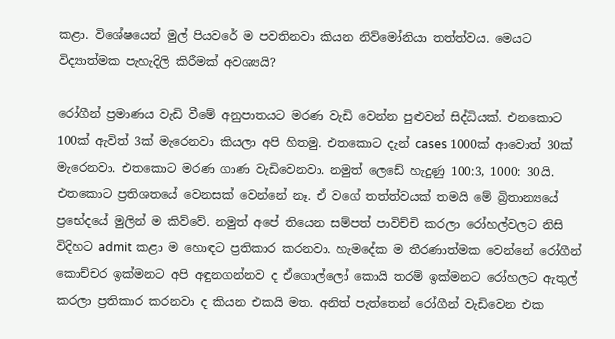කළා. විශේෂයෙන් මුල් පියවරේ ම පවතිනවා කියන නිව්මෝනියා තත්ත්වය. මෙයට විද්‍යාත්මක පැහැදිලි කිරීමක් අවශ්‍යයි?

රෝගීන් ප්‍රමාණය වැඩි වීමේ අනුපාතයට මරණ වැඩි වෙන්න පුළුවන් සිද්ධියක්. එනකොට 100ක් ඇවිත් 3ක් මැරෙනවා කියලා අපි හිතමු. එතකොට දැන් cases 1000ක් ආවොත් 30ක් මැරෙනවා. එතකොට මරණ ගාණ වැඩිවෙනවා. නමුත් ලෙඩේ හැදුණු 100:3, 1000: 30යි. එතකොට ප්‍රතිශතයේ වෙනසක් වෙන්නේ නෑ. ඒ වගේ තත්ත්වයක් තමයි මේ බ්‍රිතාන්‍යයේ ප්‍රභේදයේ මුලින් ම කිව්වේ. නමුත් අපේ තියෙන සම්පත් පාවිච්චි කරලා රෝහල්වලට නිසි විදිහට admit කළා ම හොඳට ප්‍රතිකාර කරනවා. හැමදේක ම තීරණාත්මක වෙන්නේ රෝගීන් කොච්චර ඉක්මනට අපි අඳුනගන්නව ද ඒගොල්ලෝ කොයි තරම් ඉක්මනට රෝහලට ඇතුල් කරලා ප්‍රතිකාර කරනවා ද කියන එකයි මත. අනිත් පැත්තෙන් රෝගීන් වැඩිවෙන එක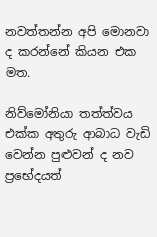නවත්තන්න අපි මොනවා ද කරන්නේ කියන එක මත.

නිව්මෝනියා තත්ත්වය එක්ක අතුරු ආබාධ වැඩි වෙන්න පුළුවන් ද නව ප්‍රභේදයත්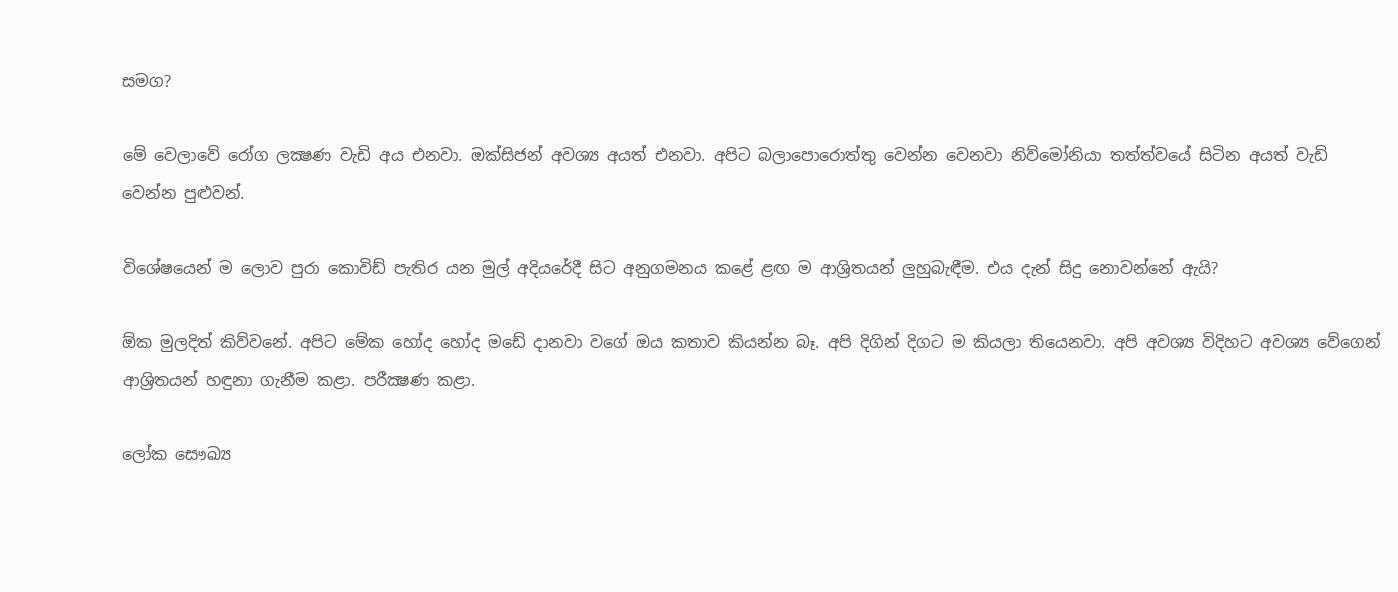සමග?

මේ වෙලාවේ රෝග ලක්‍ෂණ වැඩි අය එනවා. ඔක්සිජන් අවශ්‍ය අයත් එනවා. අපිට බලාපොරොත්තු වෙන්න වෙනවා නිව්මෝනියා තත්ත්වයේ සිටින අයත් වැඩි වෙන්න පුළුවන්.

විශේෂයෙන් ම ලොව පුරා කොවිඩ් පැතිර යන මුල් අදියරේදී සිට අනුගමනය කළේ ළඟ ම ආශ්‍රිතයන් ලුහුබැඳීම. එය දැන් සිදු නොවන්නේ ඇයි?

ඕක මුලදිත් කිව්වනේ. අපිට මේක හෝද හෝද මඩේ දානවා වගේ ඔය කතාව කියන්න බෑ. අපි දිගින් දිගට ම කියලා තියෙනවා. අපි අවශ්‍ය විදිහට අවශ්‍ය වේගෙන් ආශ්‍රිතයන් හඳුනා ගැනීම කළා. පරීක්‍ෂණ කළා.

ලෝක සෞඛ්‍ය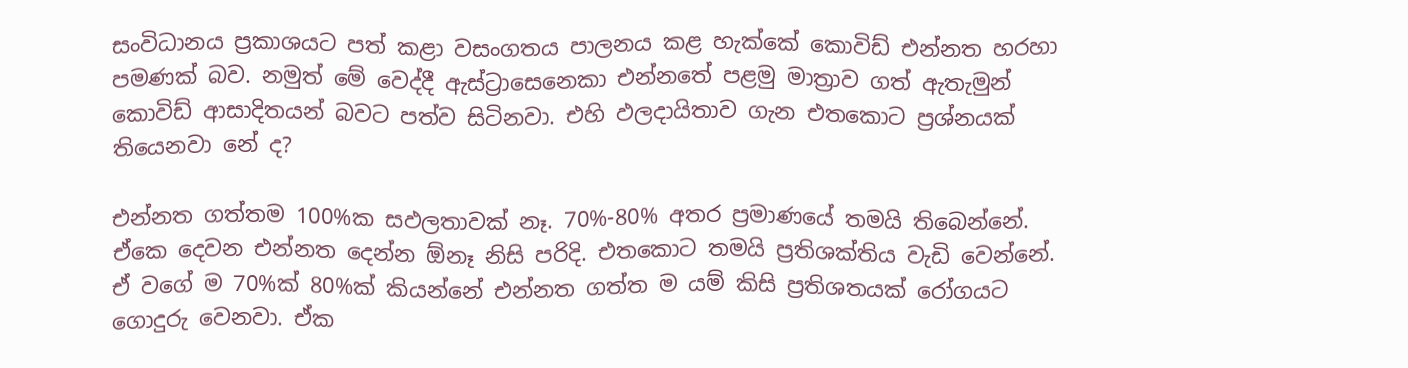සංවිධානය ප්‍රකාශයට පත් කළා වසංගතය පාලනය කළ හැක්කේ කොවිඩ් එන්නත හරහා පමණක් බව. නමුත් මේ වෙද්දී ඇස්ට්‍රාසෙනෙකා එන්නතේ පළමු මාත්‍රාව ගත් ඇතැමුන් කොවිඩ් ආසාදිතයන් බවට පත්ව සිටිනවා. එහි ඵලදායිතාව ගැන එතකොට ප්‍රශ්නයක් තියෙනවා නේ ද?

එන්නත ගත්තම 100%ක සඵලතාවක් නෑ. 70%-80% අතර ප්‍රමාණයේ තමයි තිබෙන්නේ. ඒකෙ දෙවන එන්නත දෙන්න ඕනෑ නිසි පරිදි. එතකොට තමයි ප්‍රතිශක්තිය වැඩි වෙන්නේ. ඒ වගේ ම 70%ක් 80%ක් කියන්නේ එන්නත ගත්ත ම යම් කිසි ප්‍රතිශතයක් රෝගයට ගොදුරු වෙනවා. ඒක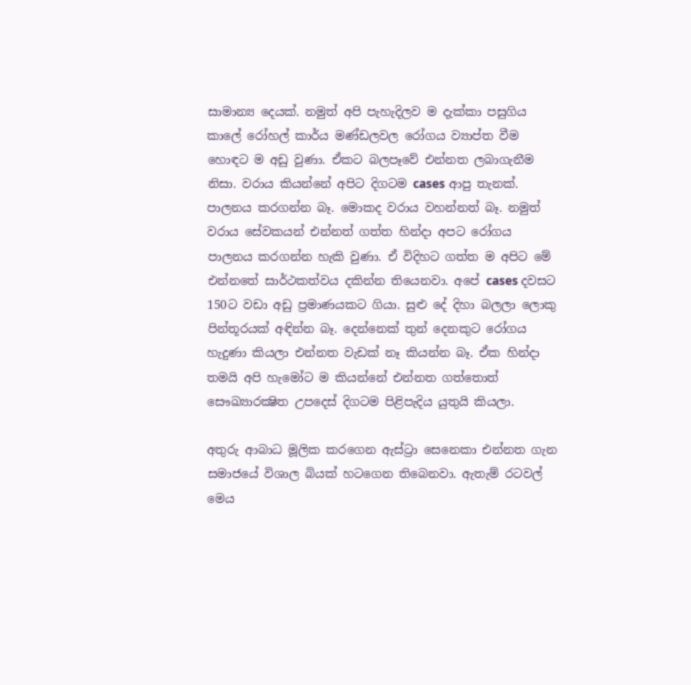සාමාන්‍ය දෙයක්. නමුත් අපි පැහැදිලව ම දැක්කා පසුගිය කාලේ රෝහල් කාර්ය මණ්ඩලවල රෝගය ව්‍යාප්ත වීම හොඳට ම අඩු වුණා. ඒකට බලපෑවේ එන්නත ලබාගැනීම නිසා. වරාය කියන්නේ අපිට දිගටම cases ආපු තැනක්. පාලනය කරගන්න බෑ. මොකද වරාය වහන්නත් බෑ. නමුත් වරාය සේවකයන් එන්නත් ගත්ත හින්දා අපට රෝගය පාලනය කරගන්න හැකි වුණා. ඒ විදිහට ගත්ත ම අපිට මේ එන්නතේ සාර්ථකත්වය දකින්න තියෙනවා. අපේ cases දවසට 150ට වඩා අඩු ප්‍රමාණයකට ගියා. සුළු දේ දිහා බලලා ලොකු පින්තූරයක් අඳින්න බෑ. දෙන්නෙක් තුන් දෙනකුට රෝගය හැදුණා කියලා එන්නත වැඩක් නෑ කියන්න බෑ. ඒක හින්දා තමයි අපි හැමෝට ම කියන්නේ එන්නත ගත්තොත් සෞඛ්‍යාරක්‍ෂිත උපදෙස් දිගටම පිළිපැදිය යුතුයි කියලා.

අතුරු ආබාධ මූලික කරගෙන ඇස්ට්‍රා සෙනෙකා එන්නත ගැන සමාජයේ විශාල බියක් හටගෙන තිබෙනවා. ඇතැම් රටවල් මෙය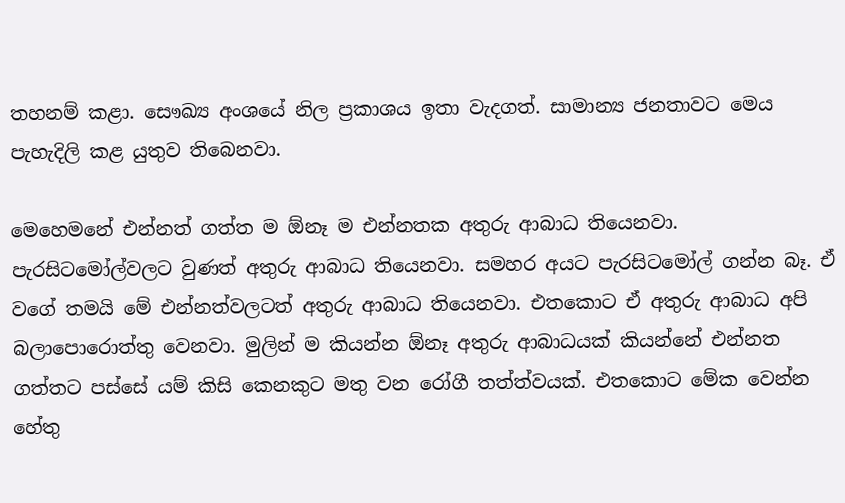තහනම් කළා. සෞඛ්‍ය අංශයේ නිල ප්‍රකාශය ඉතා වැදගත්. සාමාන්‍ය ජනතාවට මෙය පැහැදිලි කළ යුතුව තිබෙනවා.

මෙහෙමනේ එන්නත් ගත්ත ම ඕනෑ ම එන්නතක අතුරු ආබාධ තියෙනවා. පැරසිටමෝල්වලට වුණත් අතුරු ආබාධ තියෙනවා. සමහර අයට පැරසිටමෝල් ගන්න බෑ. ඒ වගේ තමයි මේ එන්නත්වලටත් අතුරු ආබාධ තියෙනවා. එතකොට ඒ අතුරු ආබාධ අපි බලාපොරොත්තු වෙනවා. මුලින් ම කියන්න ඕනෑ අතුරු ආබාධයක් කියන්නේ එන්නත ගත්තට පස්සේ යම් කිසි කෙනකුට මතු වන රෝගී තත්ත්වයක්. එතකොට මේක වෙන්න හේතු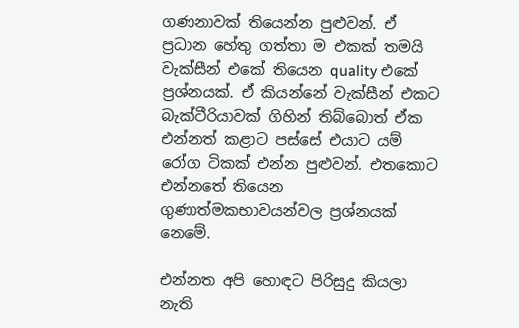ගණනාවක් තියෙන්න පුළුවන්. ඒ ප්‍රධාන හේතු ගත්තා ම එකක් තමයි වැක්සීන් එකේ තියෙන quality එකේ ප්‍රශ්නයක්. ඒ කියන්නේ වැක්සීන් එකට බැක්ටීරියාවක් ගිහින් තිබ්බොත් ඒක එන්නත් කළාට පස්සේ එයාට යම් රෝග ටිකක් එන්න පුළුවන්. එතකොට එන්නතේ තියෙන ගුණාත්මකභාවයන්වල ප්‍රශ්නයක් නෙමේ.

එන්නත අපි හොඳට පිරිසුදු කියලා නැති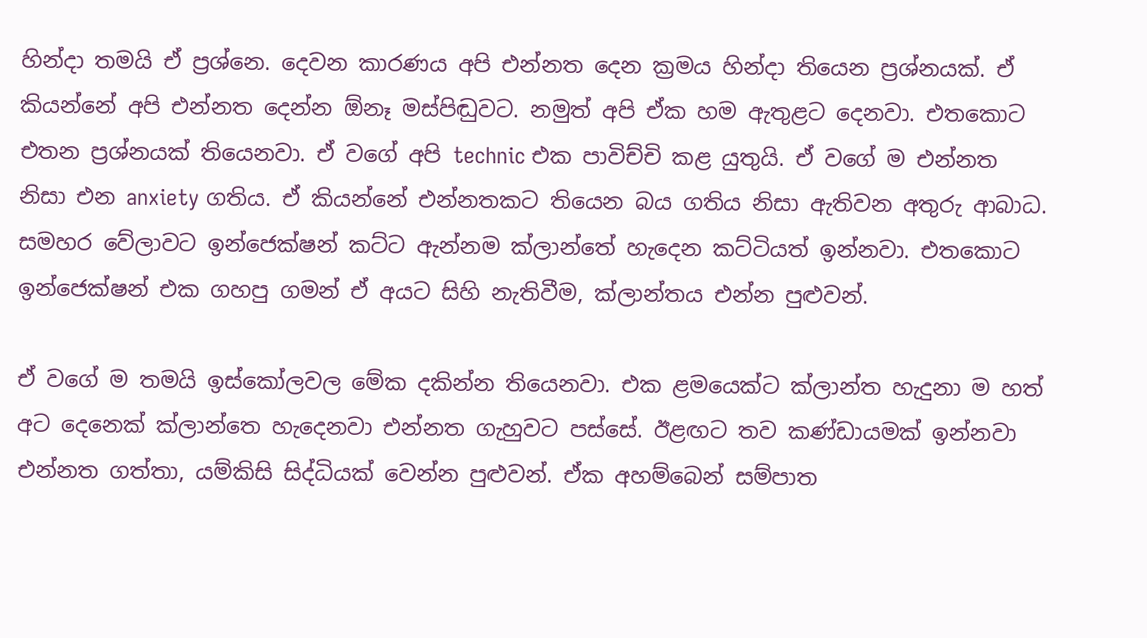හින්දා තමයි ඒ ප්‍රශ්නෙ. දෙවන කාරණය අපි එන්නත දෙන ක්‍රමය හින්දා තියෙන ප්‍රශ්නයක්. ඒ කියන්නේ අපි එන්නත දෙන්න ඕනෑ මස්පිඬුවට. නමුත් අපි ඒක හම ඇතුළට දෙනවා. එතකොට එතන ප්‍රශ්නයක් තියෙනවා. ඒ වගේ අපි technic එක පාවිච්චි කළ යුතුයි. ඒ වගේ ම එන්නත නිසා එන anxiety ගතිය. ඒ කියන්නේ එන්නතකට තියෙන බය ගතිය නිසා ඇතිවන අතුරු ආබාධ. සමහර වේලාවට ඉන්ජෙක්ෂන් කට්ට ඇන්නම ක්ලාන්තේ හැදෙන කට්ටියත් ඉන්නවා. එතකොට ඉන්ජෙක්ෂන් එක ගහපු ගමන් ඒ අයට සිහි නැතිවීම, ක්ලාන්තය එන්න පුළුවන්.

ඒ වගේ ම තමයි ඉස්කෝලවල මේක දකින්න තියෙනවා. එක ළමයෙක්ට ක්ලාන්ත හැදුනා ම හත් අට දෙනෙක් ක්ලාන්තෙ හැදෙනවා එන්නත ගැහුවට පස්සේ. ඊළඟට තව කණ්ඩායමක් ඉන්නවා එන්නත ගත්තා, යම්කිසි සිද්ධියක් වෙන්න පුළුවන්. ඒක අහම්බෙන් සම්පාත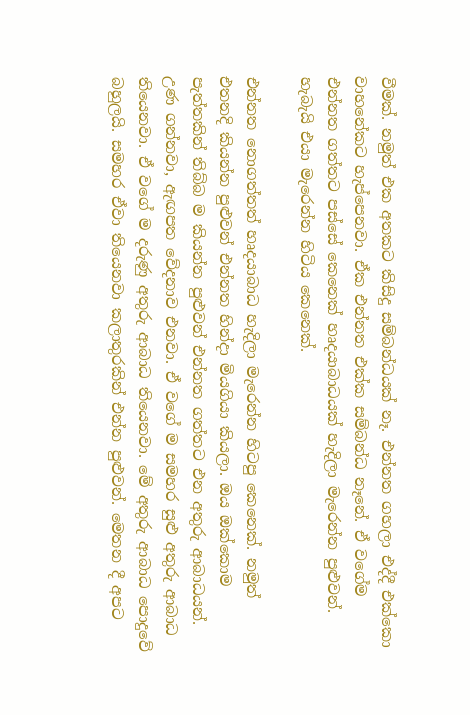වීමක්. නමුත් එක අතකට කිසිදු සම්බන්ධයක් නෑ. එන්නත ගහලා එද්දී එක්කො වාහනේකට හැප්පෙනවා. ඒක එන්නත එක්ක සම්බන්ධ නෑනේ. ඒ වගේම එන්නත ගත්තට පස්සේ කෙනෙක් හෘදයාබාධයක් හැදිලා මැරෙන්න පුළුවන්. හැබැයි එයා මැරෙන්න හිටිය කෙනෙක්.

එන්නත නොගත්තත් හෘදයාබාධ හැදිලා මැරෙන්න හිටපු කෙනෙක්. නමුත් එතනදි කියන්න පුළුවන් එන්නත හින්දා මියගියා කියලා. ඔය ඔක්කොම පැත්තකින් තිබ්බ ම කියන්න පුළුවන් එන්නත ගත්තට එන අතුරු ආබාධයන්. උණ ගන්නවා, ඇඟපත වේදනාව එනවා. ඒ වගේ ම සමහර සුළු අතුරු ආබාධ තියෙනවා. ඒ වගේ ම දරුණු අතුරු ආබාධ තියෙනවා. මේ අතුරු ආබාධ පොදුවේ බහුලයි. සමහර ඒවා තියෙනවා කලාතුරකින් එන්න පුළුවන්. මෙතන දී අපට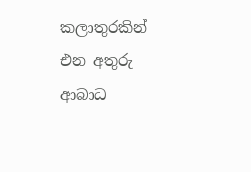කලාතුරකින් එන අතුරු ආබාධ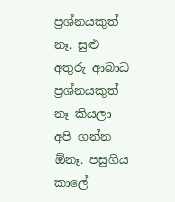ප්‍රශ්නයකුත් නෑ. සුළු අතුරු ආබාධ ප්‍රශ්නයකුත් නෑ කියලා අපි ගන්න ඕනෑ. පසුගිය කාලේ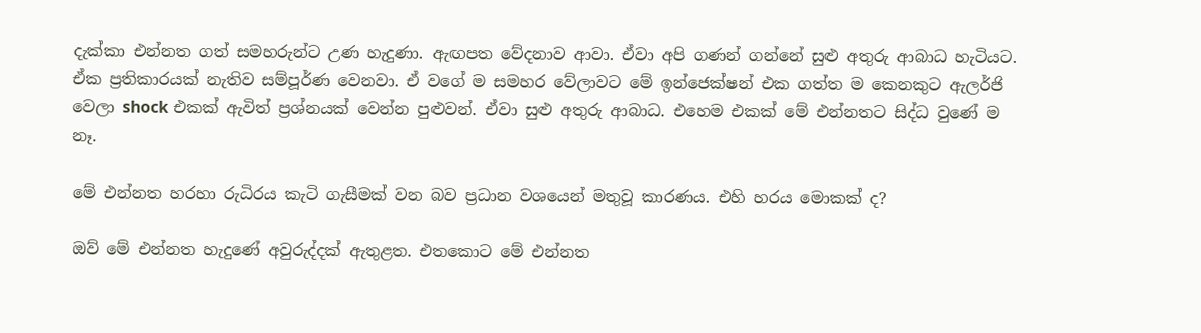දැක්කා එන්නත ගත් සමහරුන්ට උණ හැදුණා. ඇඟපත වේදනාව ආවා. ඒවා අපි ගණන් ගන්නේ සුළු අතුරු ආබාධ හැටියට. ඒක ප්‍රතිකාරයක් නැතිව සම්පූර්ණ වෙනවා. ඒ වගේ ම සමහර වේලාවට මේ ඉන්ජෙක්ෂන් එක ගත්ත ම කෙනකුට ඇලර්ජි වෙලා shock එකක් ඇවිත් ප්‍රශ්නයක් වෙන්න පුළුවන්. ඒවා සුළු අතුරු ආබාධ. එහෙම එකක් මේ එන්නතට සිද්ධ වුණේ ම නෑ.

මේ එන්නත හරහා රුධිරය කැටි ගැසීමක් වන බව ප්‍රධාන වශයෙන් මතුවූ කාරණය. එහි හරය මොකක් ද?

ඔව් මේ එන්නත හැදුණේ අවුරුද්දක් ඇතුළත. එතකොට මේ එන්නත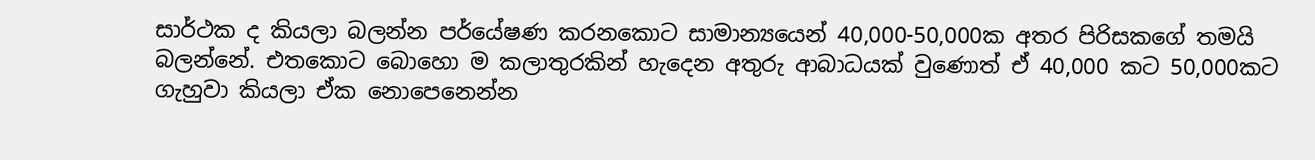සාර්ථක ද කියලා බලන්න පර්යේෂණ කරනකොට සාමාන්‍යයෙන් 40,000-50,000ක අතර පිරිසකගේ තමයි බලන්නේ. එතකොට බොහො ම කලාතුරකින් හැදෙන අතුරු ආබාධයක් වුණොත් ඒ 40,000 කට 50,000කට ගැහුවා කියලා ඒක නොපෙනෙන්න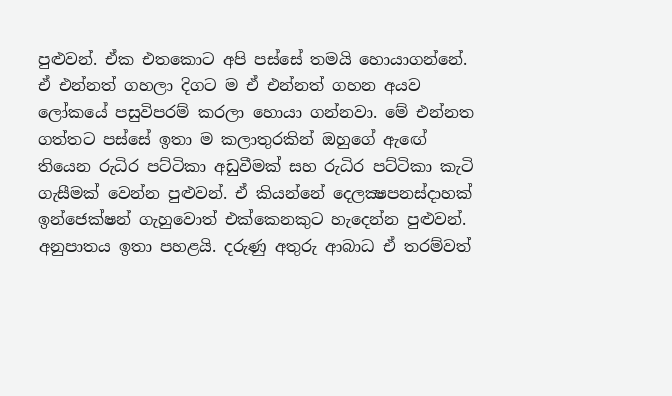පුළුවන්. ඒක එතකොට අපි පස්සේ තමයි හොයාගන්නේ. ඒ එන්නත් ගහලා දිගට ම ඒ එන්නත් ගහන අයව ලෝකයේ පසුවිපරම් කරලා හොයා ගන්නවා. මේ එන්නත ගත්තට පස්සේ ඉතා ම කලාතුරකින් ඔහුගේ ඇඟේ තියෙන රුධිර පට්ටිකා අඩුවීමක් සහ රුධිර පට්ටිකා කැටි ගැසීමක් වෙන්න පුළුවන්. ඒ කියන්නේ දෙලක්‍ෂපනස්දාහක් ඉන්ජෙක්ෂන් ගැහුවොත් එක්කෙනකුට හැදෙන්න පුළුවන්. අනුපාතය ඉතා පහළයි. දරුණු අතුරු ආබාධ ඒ තරම්වත්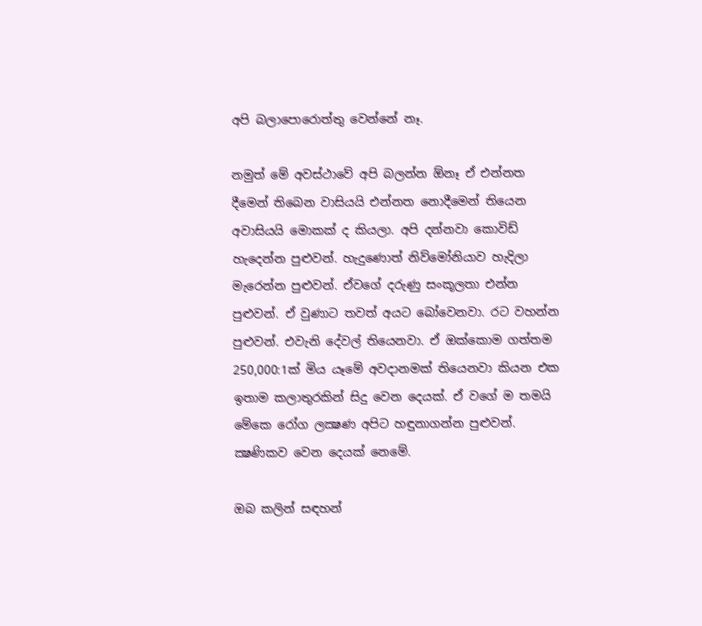අපි බලාපොරොත්තු වෙන්නේ නෑ.

නමුත් මේ අවස්ථාවේ අපි බලන්න ඕනෑ ඒ එන්නත දීමෙන් තිබෙන වාසියයි එන්නත නොදීමෙන් තියෙන අවාසියයි මොකක් ද කියලා. අපි දන්නවා කොවිඩ් හැදෙන්න පුළුවන්. හැදුණොත් නිව්මෝනියාව හැදිලා මැරෙන්න පුළුවන්. ඒවගේ දරුණු සංකූලතා එන්න පුළුවන්. ඒ වුණාට තවත් අයට බෝවෙනවා. රට වහන්න පුළුවන්. එවැනි දේවල් තියෙනවා. ඒ ඔක්කොම ගත්තම 250,000:1ක් මිය යෑමේ අවදානමක් තියෙනවා කියන එක ඉතාම කලාතුරකින් සිදු වෙන දෙයක්. ඒ වගේ ම තමයි මේකෙ රෝග ලක්‍ෂණ අපිට හඳුනාගන්න පුළුවන්. ක්‍ෂණිකව වෙන දෙයක් නෙමේ.

ඔබ කලින් සඳහන්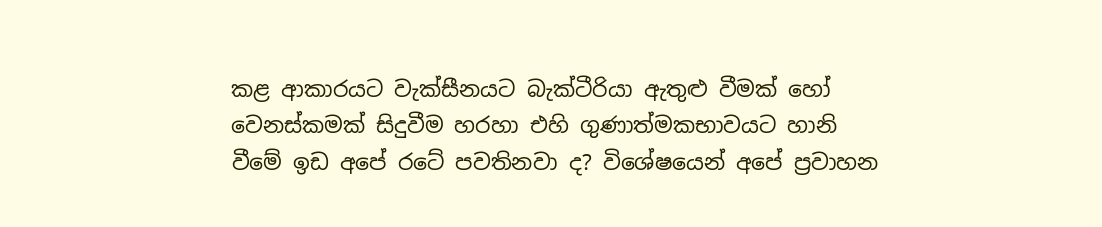කළ ආකාරයට වැක්සීනයට බැක්ටීරියා ඇතුළු වීමක් හෝ වෙනස්කමක් සිදුවීම හරහා එහි ගුණාත්මකභාවයට හානි වීමේ ඉඩ අපේ රටේ පවතිනවා ද? විශේෂයෙන් අපේ ප්‍රවාහන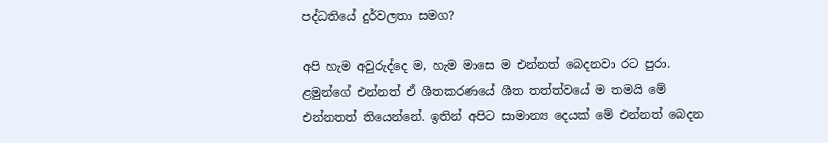පද්ධතියේ දුර්වලතා සමග?

අපි හැම අවුරුද්දෙ ම, හැම මාසෙ ම එන්නත් බෙදනවා රට පුරා. ළමුන්ගේ එන්නත් ඒ ශීතකරණයේ ශීත තත්ත්වයේ ම තමයි මේ එන්නතත් තියෙන්නේ. ඉතින් අපිට සාමාන්‍ය දෙයක් මේ එන්නත් බෙදන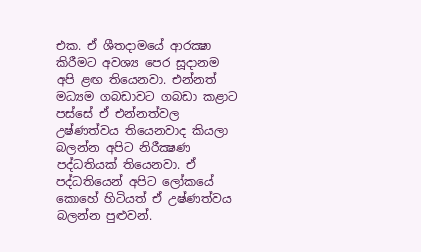එක. ඒ ශීතදාමයේ ආරක්‍ෂා කිරීමට අවශ්‍ය පෙර සූදානම අපි ළඟ තියෙනවා. එන්නත් මධ්‍යම ගබඩාවට ගබඩා කළාට පස්සේ ඒ එන්නත්වල උෂ්ණත්වය තියෙනවාද කියලා බලන්න අපිට නිරීක්‍ෂණ පද්ධතියක් තියෙනවා. ඒ පද්ධතියෙන් අපිට ලෝකයේ කොහේ හිටියත් ඒ උෂ්ණත්වය බලන්න පුළුවන්.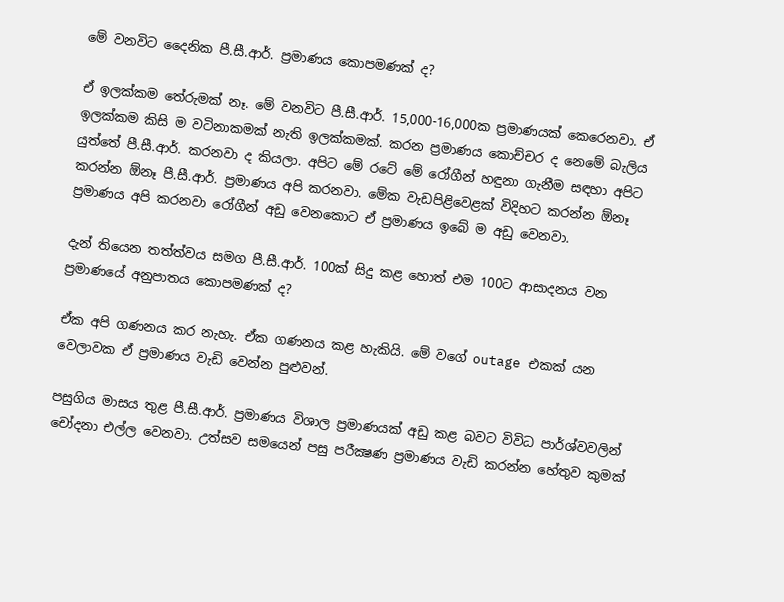මේ වනවිට දෛනික පී.සී.ආර්. ප්‍රමාණය කොපමණක් ද?

ඒ ඉලක්කම තේරුමක් නෑ. මේ වනවිට පී.සී.ආර්. 15,000-16,000ක ප්‍රමාණයක් කෙරෙනවා. ඒ ඉලක්කම කිසි ම වටිනාකමක් නැති ඉලක්කමක්. කරන ප්‍රමාණය කොච්චර ද නෙමේ බැලිය යුත්තේ පී.සී.ආර්. කරනවා ද කියලා. අපිට මේ රටේ මේ රෝගීන් හඳුනා ගැනීම සඳහා අපිට කරන්න ඕනෑ පී.සී.ආර්. ප්‍රමාණය අපි කරනවා. මේක වැඩපිළිවෙළක් විදිහට කරන්න ඕනෑ ප්‍රමාණය අපි කරනවා රෝගීන් අඩු වෙනකොට ඒ ප්‍රමාණය ඉබේ ම අඩු වෙනවා.

දැන් තියෙන තත්ත්වය සමග පී.සී.ආර්. 100ක් සිදු කළ හොත් එම 100ට ආසාදනය වන ප්‍රමාණයේ අනුපාතය කොපමණක් ද?

ඒක අපි ගණනය කර නැහැ. ඒක ගණනය කළ හැකියි. මේ වගේ outage එකක් යන වෙලාවක ඒ ප්‍රමාණය වැඩි වෙන්න පුළුවන්.

පසුගිය මාසය තුළ පී.සී.ආර්. ප්‍රමාණය විශාල ප්‍රමාණයක් අඩු කළ බවට විවිධ පාර්ශ්වවලින් චෝදනා එල්ල වෙනවා. උත්සව සමයෙන් පසු පරීක්‍ෂණ ප්‍රමාණය වැඩි කරන්න හේතුව කුමක්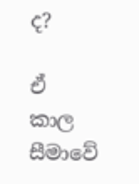ද?

ඒ කාල සීමාවේ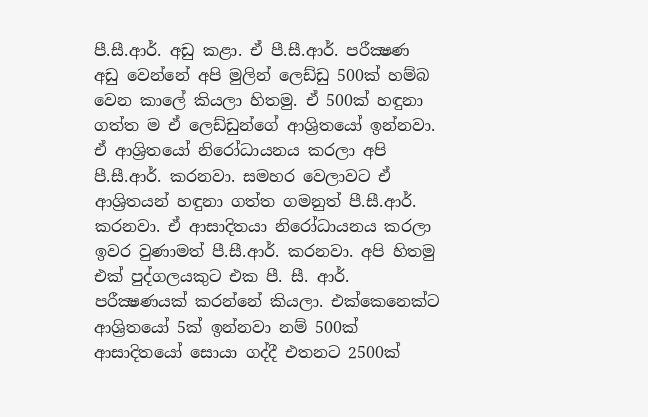පී.සී.ආර්. අඩු කළා. ඒ පී.සී.ආර්. පරීක්‍ෂණ අඩු වෙන්නේ අපි මුලින් ලෙඩ්ඩු 500ක් හම්බ වෙන කාලේ කියලා හිතමු. ඒ 500ක් හඳුනා ගත්ත ම ඒ ලෙඩ්ඩුන්ගේ ආශ්‍රිතයෝ ඉන්නවා. ඒ ආශ්‍රිතයෝ නිරෝධායනය කරලා අපි පී.සී.ආර්. කරනවා. සමහර වෙලාවට ඒ ආශ්‍රිතයන් හඳුනා ගත්ත ගමනුත් පී.සී.ආර්. කරනවා. ඒ ආසාදිතයා නිරෝධායනය කරලා ඉවර වුණාමත් පී.සී.ආර්. කරනවා. අපි හිතමු එක් පුද්ගලයකුට එක පී. සී. ආර්. පරීක්‍ෂණයක් කරන්නේ කියලා. එක්කෙනෙක්ට ආශ්‍රිතයෝ 5ක් ඉන්නවා නම් 500ක් ආසාදිතයෝ සොයා ගද්දී එතනට 2500ක්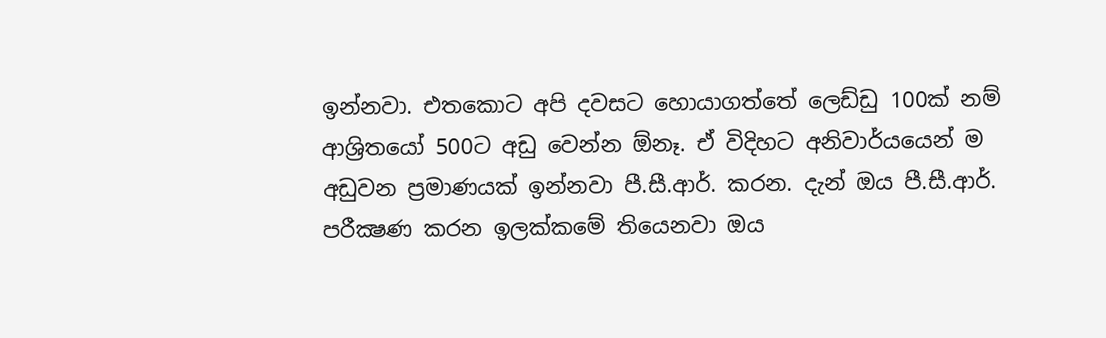ඉන්නවා. එතකොට අපි දවසට හොයාගත්තේ ලෙඩ්ඩු 100ක් නම් ආශ්‍රිතයෝ 500ට අඩු වෙන්න ඕනෑ. ඒ විදිහට අනිවාර්යයෙන් ම අඩුවන ප්‍රමාණයක් ඉන්නවා පී.සී.ආර්. කරන. දැන් ඔය පී.සී.ආර්. පරීක්‍ෂණ කරන ඉලක්කමේ තියෙනවා ඔය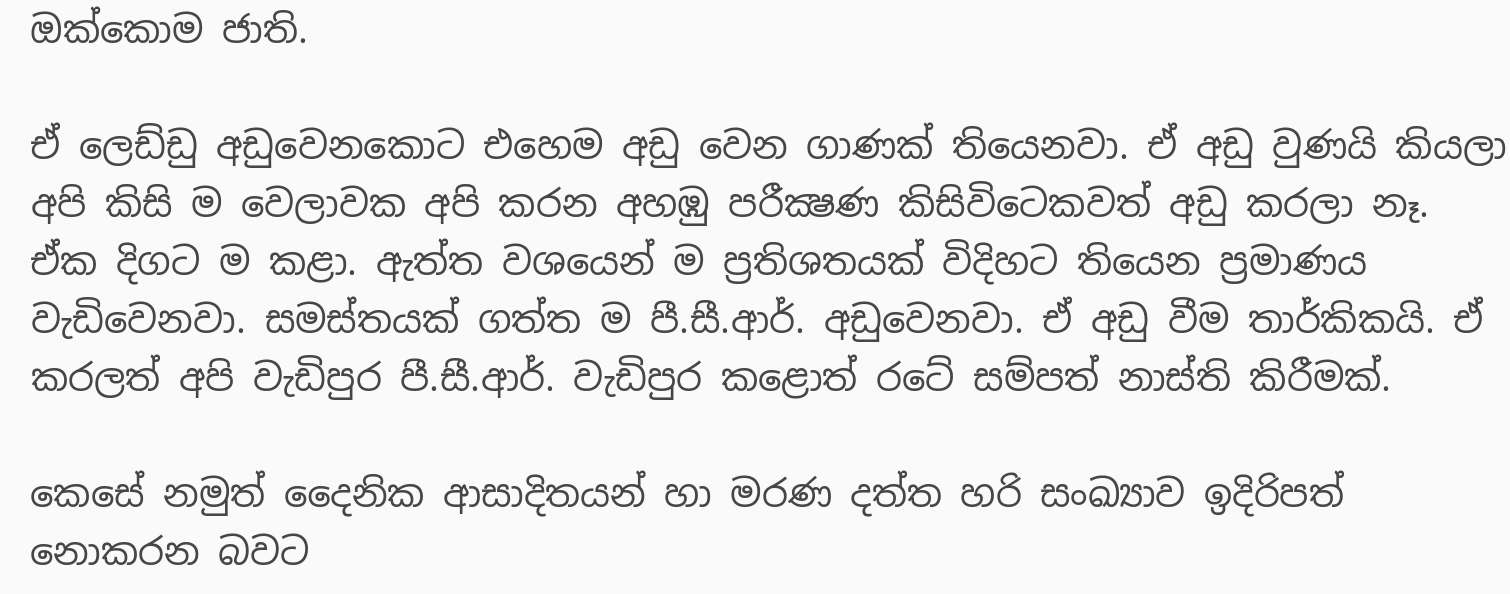ඔක්කොම ජාති.

ඒ ලෙඩ්ඩු අඩුවෙනකොට එහෙම අඩු වෙන ගාණක් තියෙනවා. ඒ අඩු වුණයි කියලා අපි කිසි ම වෙලාවක අපි කරන අහඹු පරීක්‍ෂණ කිසිවිටෙකවත් අඩු කරලා නෑ. ඒක දිගට ම කළා. ඇත්ත වශයෙන් ම ප්‍රතිශතයක් විදිහට තියෙන ප්‍රමාණය වැඩිවෙනවා. සමස්තයක් ගත්ත ම පී.සී.ආර්. අඩුවෙනවා. ඒ අඩු වීම තාර්කිකයි. ඒ කරලත් අපි වැඩිපුර පී.සී.ආර්. වැඩිපුර කළොත් රටේ සම්පත් නාස්ති කිරීමක්.

කෙසේ නමුත් දෛනික ආසාදිතයන් හා මරණ දත්ත හරි සංඛ්‍යාව ඉදිරිපත් නොකරන බවට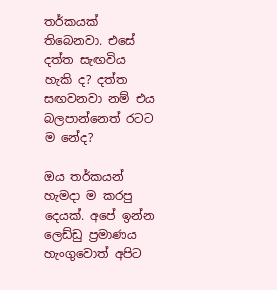තර්කයක් තිබෙනවා. එසේ දත්ත සැඟවිය හැකි ද? දත්ත සඟවනවා නම් එය බලපාන්නෙත් රටට ම නේද?

ඔය තර්කයන් හැමදා ම කරපු දෙයක්. අපේ ඉන්න ලෙඩ්ඩු ප්‍රමාණය හැංගුවොත් අපිට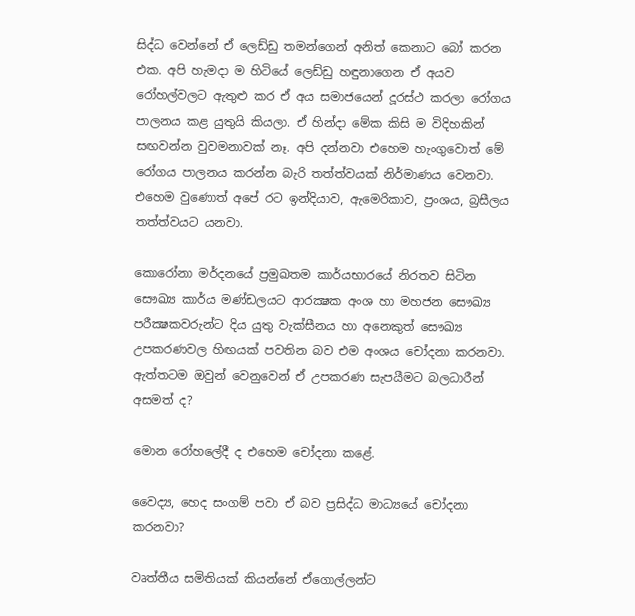සිද්ධ වෙන්නේ ඒ ලෙඩ්ඩු තමන්ගෙන් අනිත් කෙනාට බෝ කරන එක. අපි හැමදා ම හිටියේ ලෙඩ්ඩු හඳුනාගෙන ඒ අයව රෝහල්වලට ඇතුළු කර ඒ අය සමාජයෙන් දූරස්ථ කරලා රෝගය පාලනය කළ යුතුයි කියලා. ඒ හින්දා මේක කිසි ම විදිහකින් සඟවන්න වුවමනාවක් නෑ. අපි දන්නවා එහෙම හැංගුවොත් මේ රෝගය පාලනය කරන්න බැරි තත්ත්වයක් නිර්මාණය වෙනවා. එහෙම වුණොත් අපේ රට ඉන්දියාව, ඇමෙරිකාව, ප්‍රංශය, බ්‍රසීලය තත්ත්වයට යනවා.

කොරෝනා මර්දනයේ ප්‍රමුඛතම කාර්යභාරයේ නිරතව සිටින සෞඛ්‍ය කාර්ය මණ්ඩලයට ආරක්‍ෂක අංශ හා මහජන සෞඛ්‍ය පරීක්‍ෂකවරුන්ට දිය යුතු වැක්සීනය හා අනෙකුත් සෞඛ්‍ය උපකරණවල හිඟයක් පවතින බව එම අංශය චෝදනා කරනවා. ඇත්තටම ඔවුන් වෙනුවෙන් ඒ උපකරණ සැපයීමට බලධාරීන් අසමත් ද?

මොන රෝහලේදී ද එහෙම චෝදනා කළේ.

වෛද්‍ය, හෙද සංගම් පවා ඒ බව ප්‍රසිද්ධ මාධ්‍යයේ චෝදනා කරනවා?

වෘත්තීය සමිතියක් කියන්නේ ඒගොල්ලන්ට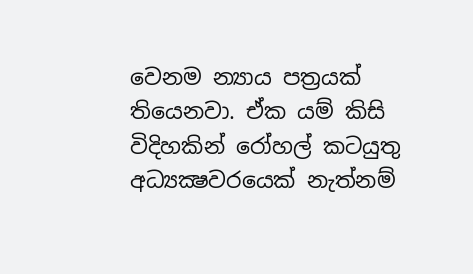වෙනම න්‍යාය පත්‍රයක් තියෙනවා. ඒක යම් කිසි විදිහකින් රෝහල් කටයුතු අධ්‍යක්‍ෂවරයෙක් නැත්නම්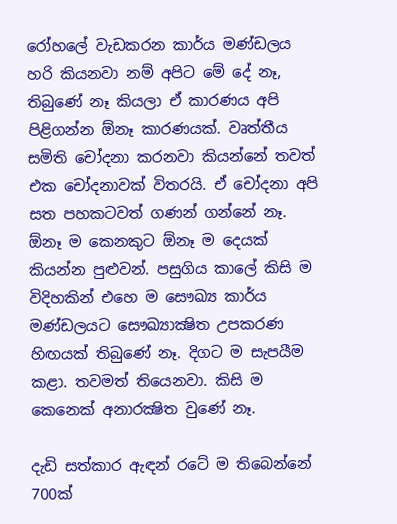රෝහලේ වැඩකරන කාර්ය මණ්ඩලය හරි කියනවා නම් අපිට මේ දේ නෑ, තිබුණේ නෑ කියලා ඒ කාරණය අපි පිළිගන්න ඕනෑ කාරණයක්. වෘත්තීය සමිති චෝදනා කරනවා කියන්නේ තවත් එක චෝදනාවක් විතරයි. ඒ චෝදනා අපි සත පහකටවත් ගණන් ගන්නේ නෑ. ඕනෑ ම කෙනකුට ඕනෑ ම දෙයක් කියන්න පුළුවන්. පසුගිය කාලේ කිසි ම විදිහකින් එහෙ ම සෞඛ්‍ය කාර්ය මණ්ඩලයට සෞඛ්‍යාක්‍ෂිත උපකරණ හිඟයක් තිබුණේ නෑ. දිගට ම සැපයීම කළා. තවමත් තියෙනවා. කිසි ම කෙනෙක් අනාරක්‍ෂිත වුණේ නෑ.

දැඩි සත්කාර ඇඳන් රටේ ම තිබෙන්නේ 700ක්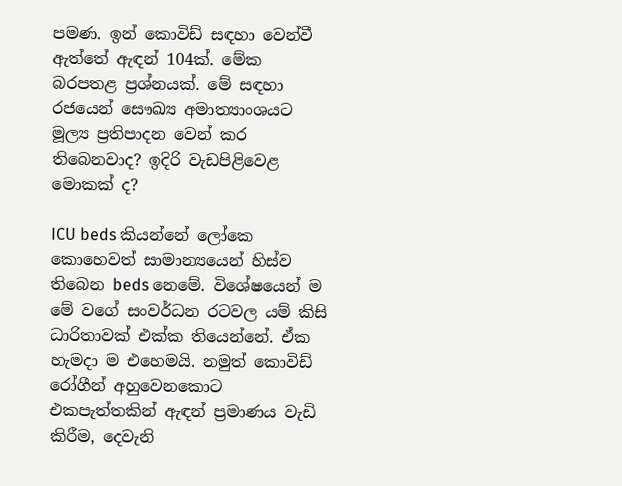පමණ. ඉන් කොවිඩ් සඳහා වෙන්වී ඇත්තේ ඇඳන් 104ක්. මේක බරපතළ ප්‍රශ්නයක්. මේ සඳහා රජයෙන් සෞඛ්‍ය අමාත්‍යාංශයට මූල්‍ය ප්‍රතිපාදන වෙන් කර තිබෙනවාද? ඉදිරි වැඩපිළිවෙළ මොකක් ද?

ICU beds කියන්නේ ලෝකෙ කොහෙවත් සාමාන්‍යයෙන් හිස්ව තිබෙන beds නෙමේ. විශේෂයෙන් ම මේ වගේ සංවර්ධන රටවල යම් කිසි ධාරිතාවක් එක්ක තියෙන්නේ. ඒක හැමදා ම එහෙමයි. නමුත් කොවිඩ් රෝගීන් අහුවෙනකොට එකපැත්තකින් ඇඳන් ප්‍රමාණය වැඩි කිරීම, දෙවැනි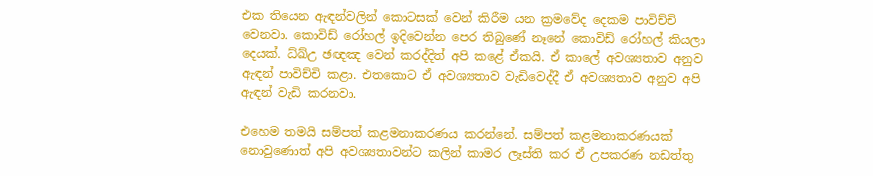එක තියෙන ඇඳන්වලින් කොටසක් වෙන් කිරීම යන ක්‍රමවේද දෙකම පාවිච්චි වෙනවා. කොවිඩ් රෝහල් ඉදිවෙන්න පෙර තිබුණේ නෑනේ කොවිඩ් රෝහල් කියලා දෙයක්. ධ්ඛ්උ ඡඥඤ වෙන් කරද්දිත් අපි කළේ ඒකයි. ඒ කාලේ අවශ්‍යතාව අනුව ඇඳන් පාවිච්චි කළා. එතකොට ඒ අවශ්‍යතාව වැඩිවෙද්දී ඒ අවශ්‍යතාව අනුව අපි ඇඳන් වැඩි කරනවා.

එහෙම තමයි සම්පත් කළමනාකරණය කරන්නේ. සම්පත් කළමනාකරණයක් නොවුණොත් අපි අවශ්‍යතාවන්ට කලින් කාමර ලෑස්ති කර ඒ උපකරණ නඩත්තු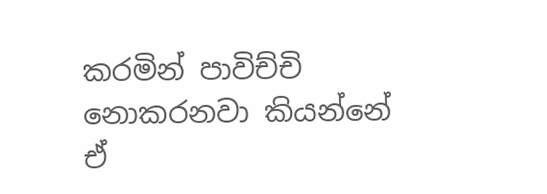කරමින් පාවිච්චි නොකරනවා කියන්නේ ඒ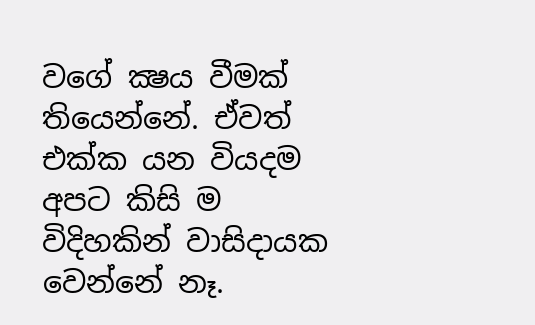වගේ ක්‍ෂය වීමක් තියෙන්නේ. ඒවත් එක්ක යන වියදම අපට කිසි ම විදිහකින් වාසිදායක වෙන්නේ නෑ.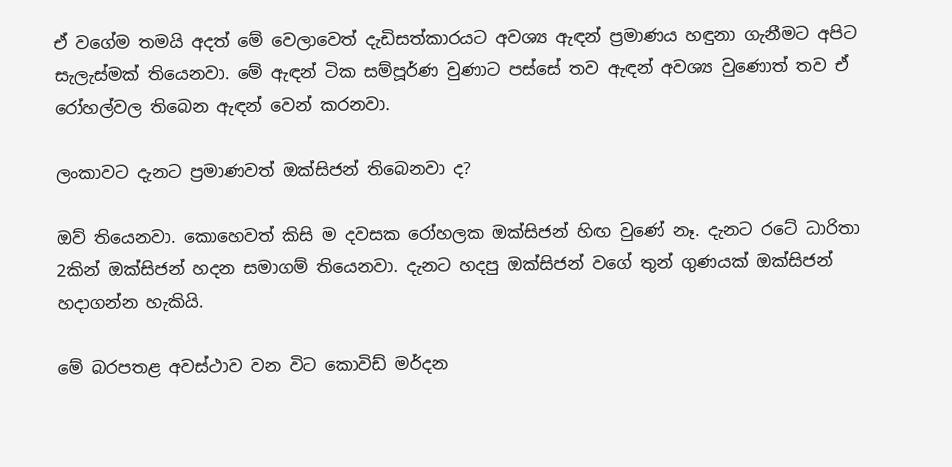ඒ වගේම තමයි අදත් මේ වෙලාවෙත් දැඩිසත්කාරයට අවශ්‍ය ඇඳන් ප්‍රමාණය හඳුනා ගැනීමට අපිට සැලැස්මක් තියෙනවා. මේ ඇඳන් ටික සම්පූර්ණ වුණාට පස්සේ තව ඇඳන් අවශ්‍ය වුණොත් තව ඒ රෝහල්වල තිබෙන ඇඳන් වෙන් කරනවා.

ලංකාවට දැනට ප්‍රමාණවත් ඔක්සිජන් තිබෙනවා ද?

ඔව් තියෙනවා. කොහෙවත් කිසි ම දවසක රෝහලක ඔක්සිජන් හිඟ වුණේ නෑ. දැනට රටේ ධාරිතා 2කින් ඔක්සිජන් හදන සමාගම් තියෙනවා. දැනට හදපු ඔක්සිජන් වගේ තුන් ගුණයක් ඔක්සිජන් හදාගන්න හැකියි.

මේ බරපතළ අවස්ථාව වන විට කොවිඩ් මර්දන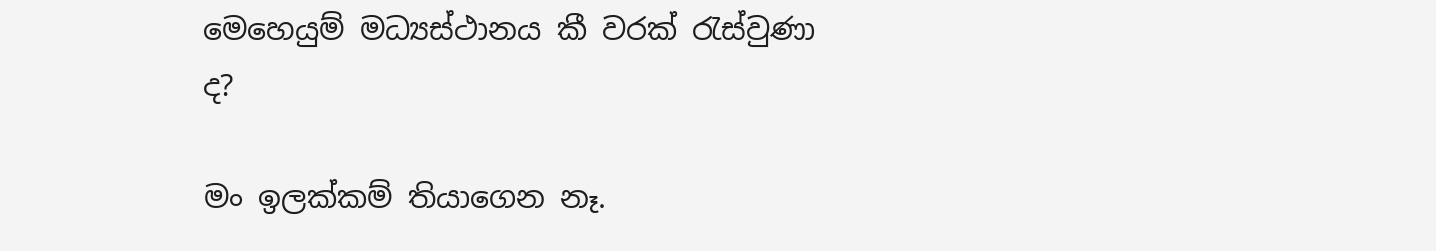මෙහෙයුම් මධ්‍යස්ථානය කී වරක් රැස්වුණා ද?

මං ඉලක්කම් තියාගෙන නෑ.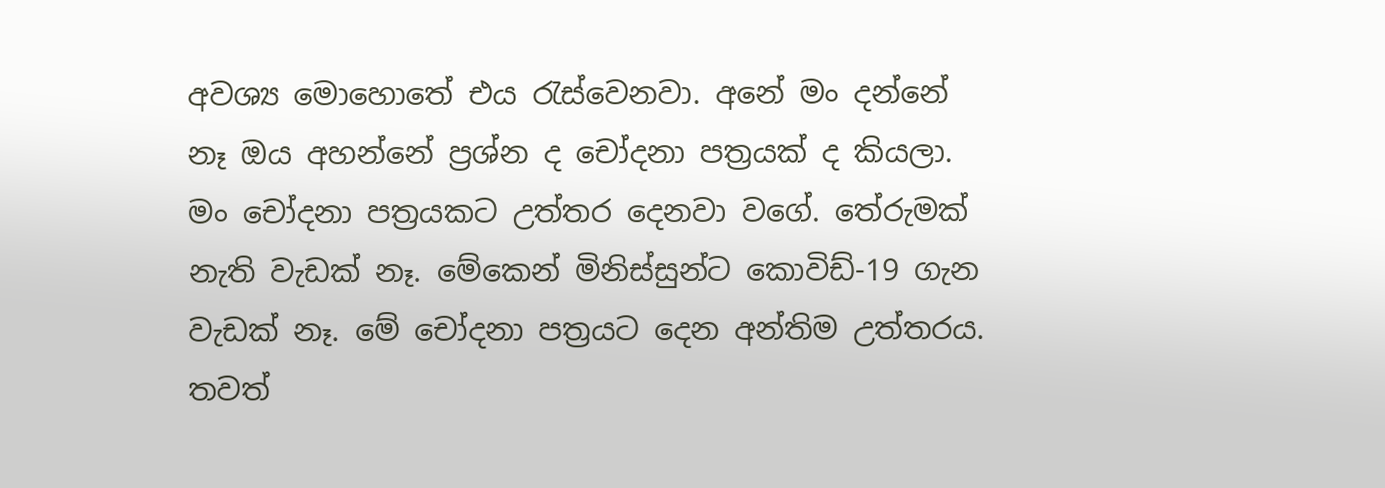අවශ්‍ය මොහොතේ එය රැස්වෙනවා. අනේ මං දන්නේ නෑ ඔය අහන්නේ ප්‍රශ්න ද චෝදනා පත්‍රයක් ද කියලා. මං චෝදනා පත්‍රයකට උත්තර දෙනවා වගේ. තේරුමක් නැති වැඩක් නෑ. මේකෙන් මිනිස්සුන්ට කොවිඩ්-19 ගැන වැඩක් නෑ. මේ චෝදනා පත්‍රයට දෙන අන්තිම උත්තරය. තවත්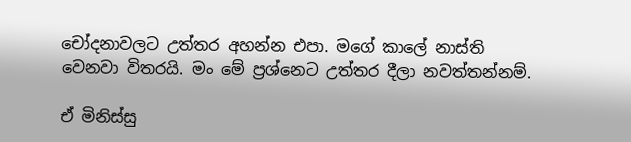චෝදනාවලට උත්තර අහන්න එපා. මගේ කාලේ නාස්ති වෙනවා විතරයි. මං මේ ප්‍රශ්නෙට උත්තර දීලා නවත්තන්නම්.

ඒ මිනිස්සු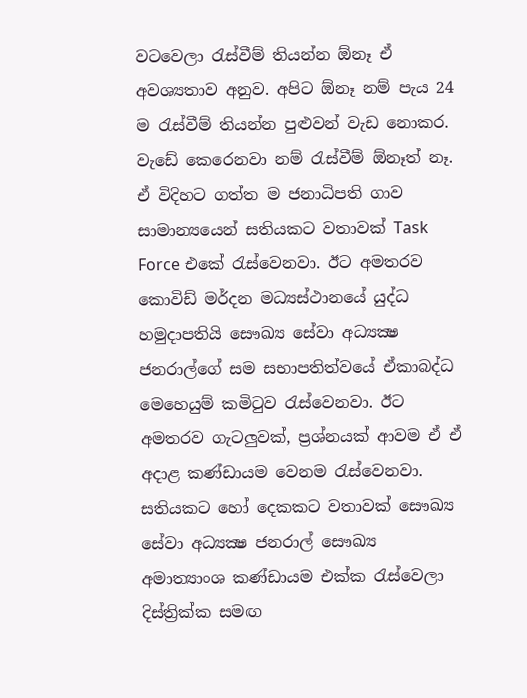වටවෙලා රැස්වීම් තියන්න ඕනෑ ඒ අවශ්‍යතාව අනුව. අපිට ඕනෑ නම් පැය 24 ම රැස්වීම් තියන්න පුළුවන් වැඩ නොකර. වැඩේ කෙරෙනවා නම් රැස්වීම් ඕනෑත් නෑ. ඒ විදිහට ගත්ත ම ජනාධිපති ගාව සාමාන්‍යයෙන් සතියකට වතාවක් Task Force එකේ රැස්වෙනවා. ඊට අමතරව කොවිඩ් මර්දන මධ්‍යස්ථානයේ යුද්ධ හමුදාපතියි සෞඛ්‍ය සේවා අධ්‍යක්‍ෂ ජනරාල්ගේ සම සභාපතිත්වයේ ඒකාබද්ධ මෙහෙයුම් කමිටුව රැස්වෙනවා. ඊට අමතරව ගැටලුවක්, ප්‍රශ්නයක් ආවම ඒ ඒ අදාළ කණ්ඩායම වෙනම රැස්වෙනවා. සතියකට හෝ දෙකකට වතාවක් සෞඛ්‍ය සේවා අධ්‍යක්‍ෂ ජනරාල් සෞඛ්‍ය අමාත්‍යාංශ කණ්ඩායම එක්ක රැස්වෙලා දිස්ත්‍රික්ක සමඟ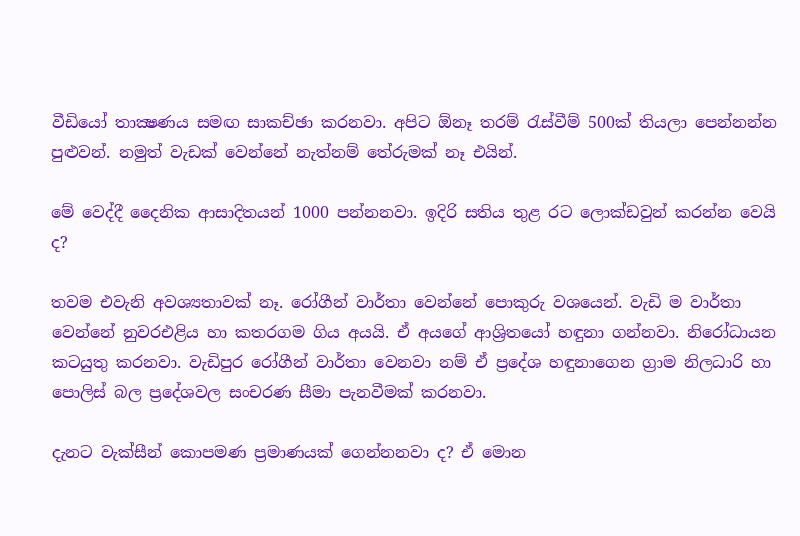වීඩියෝ තාක්‍ෂණය සමඟ සාකච්ඡා කරනවා. අපිට ඕනෑ තරම් රැස්වීම් 500ක් තියලා පෙන්නන්න පුළුවන්. නමුත් වැඩක් වෙන්නේ නැත්නම් තේරුමක් නෑ එයින්.

මේ වෙද්දී දෛනික ආසාදිතයන් 1000 පන්නනවා. ඉදිරි සතිය තුළ රට ලොක්ඩවුන් කරන්න වෙයි ද?

තවම එවැනි අවශ්‍යතාවක් නෑ. රෝගීන් වාර්තා වෙන්නේ පොකුරු වශයෙන්. වැඩි ම වාර්තා වෙන්නේ නුවරඑළිය හා කතරගම ගිය අයයි. ඒ අයගේ ආශ්‍රිතයෝ හඳුනා ගන්නවා. නිරෝධායන කටයුතු කරනවා. වැඩිපුර රෝගීන් වාර්තා වෙනවා නම් ඒ ප්‍රදේශ හඳුනාගෙන ග්‍රාම නිලධාරි හා පොලිස් බල ප්‍රදේශවල සංචරණ සීමා පැනවීමක් කරනවා.

දැනට වැක්සීන් කොපමණ ප්‍රමාණයක් ගෙන්නනවා ද? ඒ මොන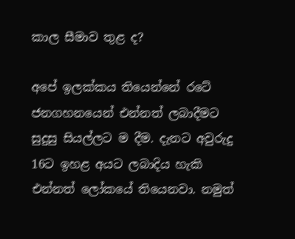කාල සීමාව තුළ ද?

අපේ ඉලක්කය තියෙන්නේ රටේ ජනගහනයෙන් එන්නත් ලබාදීමට සුදුසු සියල්ලට ම දීම. දැනට අවුරුදු 16ට ඉහළ අයට ලබාදිය හැකි එන්නත් ලෝකයේ තියෙනවා. නමුත්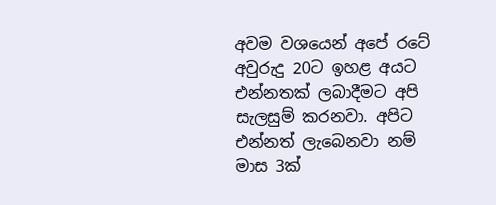අවම වශයෙන් අපේ රටේ අවුරුදු 20ට ඉහළ අයට එන්නතක් ලබාදීමට අපි සැලසුම් කරනවා. අපිට එන්නත් ලැබෙනවා නම් මාස 3ක්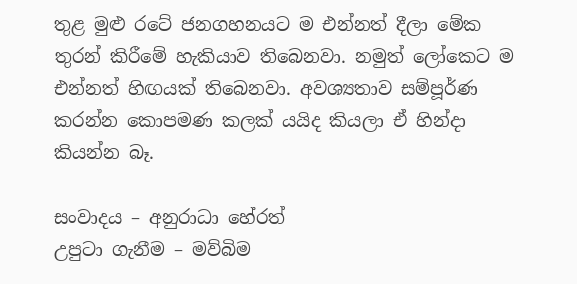තුළ මුළු රටේ ජනගහනයට ම එන්නත් දීලා මේක තුරන් කිරීමේ හැකියාව තිබෙනවා. නමුත් ලෝකෙට ම එන්නත් හිඟයක් තිබෙනවා. අවශ්‍යතාව සම්පූර්ණ කරන්න කොපමණ කලක් යයිද කියලා ඒ හින්දා කියන්න බෑ.

සංවාදය – අනුරාධා හේරත්
උපුටා ගැනීම – මව්බිම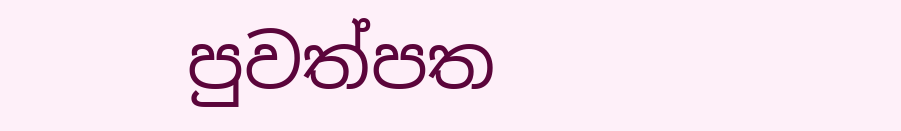පුවත්පත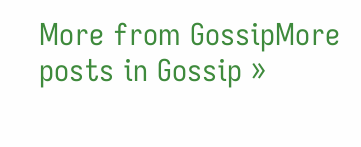More from GossipMore posts in Gossip »